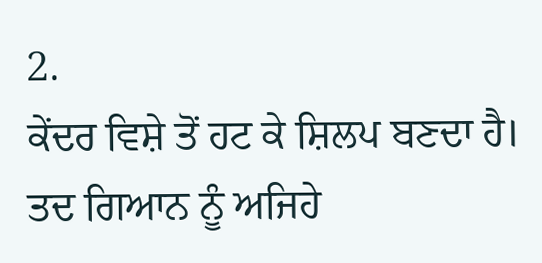2.
ਕੇਂਦਰ ਵਿਸ਼ੇ ਤੋਂ ਹਟ ਕੇ ਸ਼ਿਲਪ ਬਣਦਾ ਹੈ। ਤਦ ਗਿਆਨ ਨੂੰ ਅਜਿਹੇ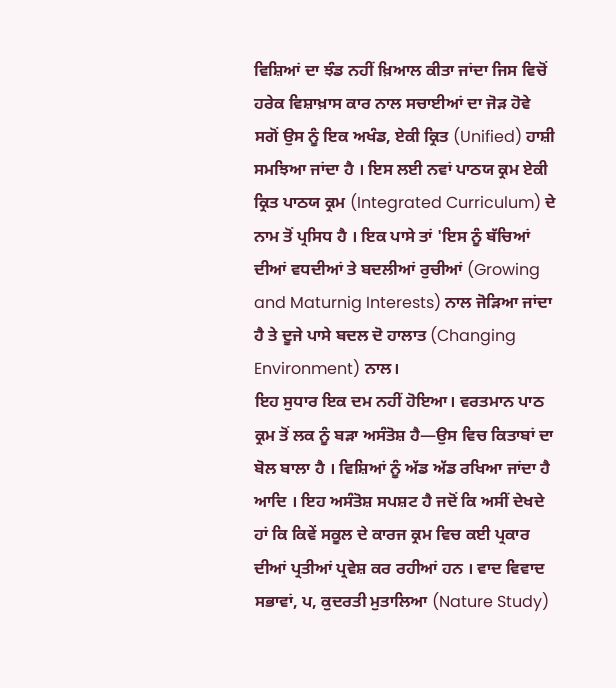ਵਿਸ਼ਿਆਂ ਦਾ ਝੰਡ ਨਹੀਂ ਖ਼ਿਆਲ ਕੀਤਾ ਜਾਂਦਾ ਜਿਸ ਵਿਚੋਂ ਹਰੇਕ ਵਿਸ਼ਾਖ਼ਾਸ ਕਾਰ ਨਾਲ ਸਚਾਈਆਂ ਦਾ ਜੋੜ ਹੋਵੇ ਸਗੋਂ ਉਸ ਨੂੰ ਇਕ ਅਖੰਡ, ਏਕੀ ਕ੍ਰਿਤ (Unified) ਹਾਸ਼ੀ ਸਮਝਿਆ ਜਾਂਦਾ ਹੈ । ਇਸ ਲਈ ਨਵਾਂ ਪਾਠਯ ਕ੍ਰਮ ਏਕੀ ਕ੍ਰਿਤ ਪਾਠਯ ਕ੍ਰਮ (Integrated Curriculum) ਦੇ ਨਾਮ ਤੋਂ ਪ੍ਰਸਿਧ ਹੈ । ਇਕ ਪਾਸੇ ਤਾਂ 'ਇਸ ਨੂੰ ਬੱਚਿਆਂ ਦੀਆਂ ਵਧਦੀਆਂ ਤੇ ਬਦਲੀਆਂ ਰੁਚੀਆਂ (Growing and Maturnig Interests) ਨਾਲ ਜੋੜਿਆ ਜਾਂਦਾ ਹੈ ਤੇ ਦੂਜੇ ਪਾਸੇ ਬਦਲ ਦੋ ਹਾਲਾਤ (Changing Environment) ਨਾਲ।
ਇਹ ਸੁਧਾਰ ਇਕ ਦਮ ਨਹੀਂ ਹੋਇਆ। ਵਰਤਮਾਨ ਪਾਠ ਕ੍ਰਮ ਤੋਂ ਲਕ ਨੂੰ ਬੜਾ ਅਸੰਤੋਸ਼ ਹੈ—ਉਸ ਵਿਚ ਕਿਤਾਬਾਂ ਦਾ ਬੋਲ ਬਾਲਾ ਹੈ । ਵਿਸ਼ਿਆਂ ਨੂੰ ਅੱਡ ਅੱਡ ਰਖਿਆ ਜਾਂਦਾ ਹੈ ਆਦਿ । ਇਹ ਅਸੰਤੋਸ਼ ਸਪਸ਼ਟ ਹੈ ਜਦੋਂ ਕਿ ਅਸੀਂ ਦੇਖਦੇ ਹਾਂ ਕਿ ਕਿਵੇਂ ਸਕੂਲ ਦੇ ਕਾਰਜ ਕ੍ਰਮ ਵਿਚ ਕਈ ਪ੍ਰਕਾਰ ਦੀਆਂ ਪ੍ਰਤੀਆਂ ਪ੍ਰਵੇਸ਼ ਕਰ ਰਹੀਆਂ ਹਨ । ਵਾਦ ਵਿਵਾਦ ਸਭਾਵਾਂ, ਪ, ਕੁਦਰਤੀ ਮੁਤਾਲਿਆ (Nature Study)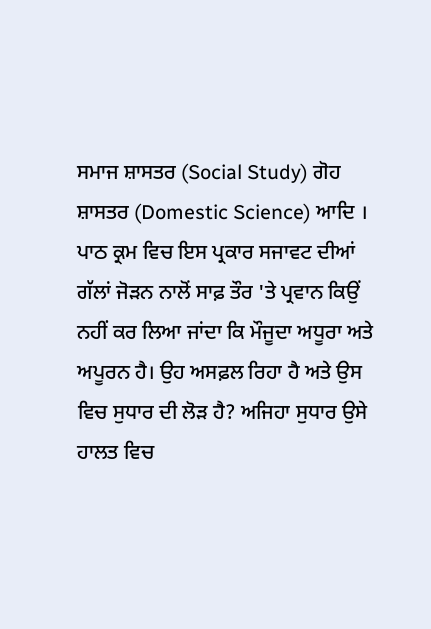ਸਮਾਜ ਸ਼ਾਸਤਰ (Social Study) ਗੋਹ ਸ਼ਾਸਤਰ (Domestic Science) ਆਦਿ । ਪਾਠ ਕ੍ਰਮ ਵਿਚ ਇਸ ਪ੍ਰਕਾਰ ਸਜਾਵਟ ਦੀਆਂ ਗੱਲਾਂ ਜੋੜਨ ਨਾਲੋਂ ਸਾਫ਼ ਤੌਰ 'ਤੇ ਪ੍ਰਵਾਨ ਕਿਉਂ ਨਹੀਂ ਕਰ ਲਿਆ ਜਾਂਦਾ ਕਿ ਮੌਜੂਦਾ ਅਧੂਰਾ ਅਤੇ ਅਪੂਰਨ ਹੈ। ਉਹ ਅਸਫ਼ਲ ਰਿਹਾ ਹੈ ਅਤੇ ਉਸ ਵਿਚ ਸੁਧਾਰ ਦੀ ਲੋੜ ਹੈ? ਅਜਿਹਾ ਸੁਧਾਰ ਉਸੇ ਹਾਲਤ ਵਿਚ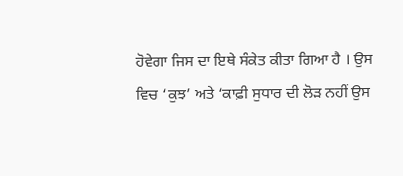ਹੋਵੇਗਾ ਜਿਸ ਦਾ ਇਥੇ ਸੰਕੇਤ ਕੀਤਾ ਗਿਆ ਹੈ । ਉਸ ਵਿਚ ‘ਕੁਝ’ ਅਤੇ ‘ਕਾਫ਼ੀ ਸੁਧਾਰ ਦੀ ਲੋੜ ਨਹੀਂ ਉਸ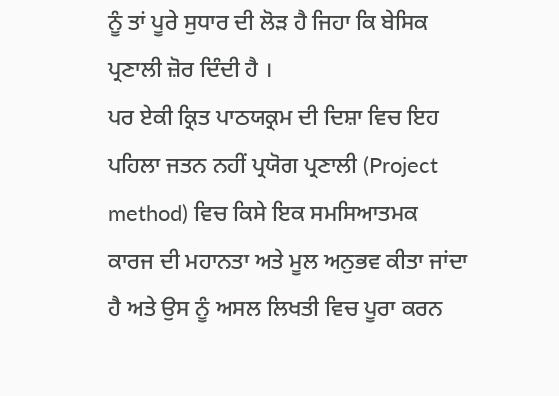ਨੂੰ ਤਾਂ ਪੂਰੇ ਸੁਧਾਰ ਦੀ ਲੋੜ ਹੈ ਜਿਹਾ ਕਿ ਬੇਸਿਕ ਪ੍ਰਣਾਲੀ ਜ਼ੋਰ ਦਿੰਦੀ ਹੈ ।
ਪਰ ਏਕੀ ਕ੍ਰਿਤ ਪਾਠਯਕ੍ਰਮ ਦੀ ਦਿਸ਼ਾ ਵਿਚ ਇਹ ਪਹਿਲਾ ਜਤਨ ਨਹੀਂ ਪ੍ਰਯੋਗ ਪ੍ਰਣਾਲੀ (Project method) ਵਿਚ ਕਿਸੇ ਇਕ ਸਮਸਿਆਤਮਕ ਕਾਰਜ ਦੀ ਮਹਾਨਤਾ ਅਤੇ ਮੂਲ ਅਨੁਭਵ ਕੀਤਾ ਜਾਂਦਾ ਹੈ ਅਤੇ ਉਸ ਨੂੰ ਅਸਲ ਲਿਖਤੀ ਵਿਚ ਪੂਰਾ ਕਰਨ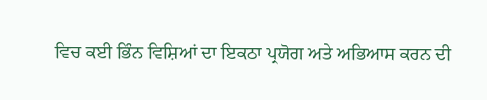ਵਿਚ ਕਈ ਭਿੰਨ ਵਿਸ਼ਿਆਂ ਦਾ ਇਕਠਾ ਪ੍ਰਯੋਗ ਅਤੇ ਅਭਿਆਸ ਕਰਨ ਦੀ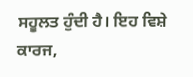ਸਹੂਲਤ ਹੁੰਦੀ ਹੈ। ਇਹ ਵਿਸ਼ੇ ਕਾਰਜ,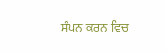ਸੰਪਨ ਕਰਨ ਵਿਚ